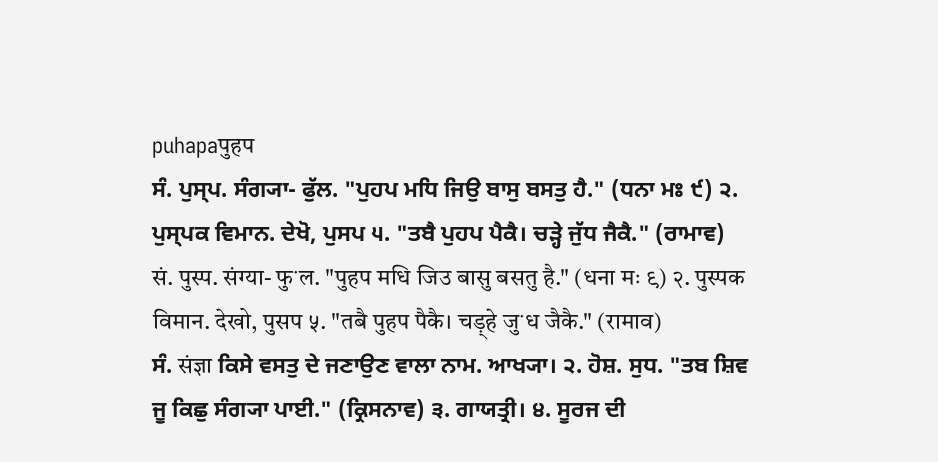puhapaपुहप
ਸੰ. ਪੁਸ੍ਪ. ਸੰਗ੍ਯਾ- ਫੁੱਲ. "ਪੁਹਪ ਮਧਿ ਜਿਉ ਬਾਸੁ ਬਸਤੁ ਹੈ." (ਧਨਾ ਮਃ ੯) ੨. ਪੁਸ੍ਪਕ ਵਿਮਾਨ. ਦੇਖੋ, ਪੁਸਪ ੫. "ਤਬੈ ਪੁਹਪ ਪੈਕੈ। ਚੜ੍ਹੇ ਜੁੱਧ ਜੈਕੈ." (ਰਾਮਾਵ)
सं. पुस्प. संग्या- फुॱल. "पुहप मधि जिउ बासु बसतु है." (धना मः ९) २. पुस्पक विमान. देखो, पुसप ५. "तबै पुहप पैकै। चड़्हे जुॱध जैकै." (रामाव)
ਸੰ. संज्ञा ਕਿਸੇ ਵਸਤੁ ਦੇ ਜਣਾਉਣ ਵਾਲਾ ਨਾਮ. ਆਖ੍ਯਾ। ੨. ਹੋਸ਼. ਸੁਧ. "ਤਬ ਸ਼ਿਵ ਜੂ ਕਿਛੁ ਸੰਗ੍ਯਾ ਪਾਈ." (ਕ੍ਰਿਸਨਾਵ) ੩. ਗਾਯਤ੍ਰੀ। ੪. ਸੂਰਜ ਦੀ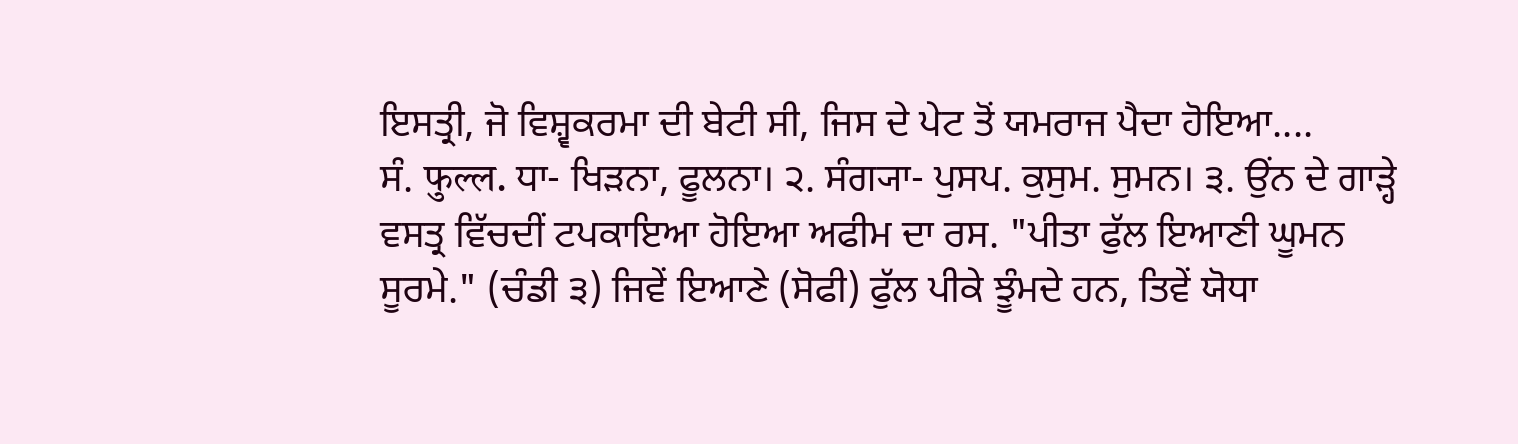ਇਸਤ੍ਰੀ, ਜੋ ਵਿਸ਼੍ਵਕਰਮਾ ਦੀ ਬੇਟੀ ਸੀ, ਜਿਸ ਦੇ ਪੇਟ ਤੋਂ ਯਮਰਾਜ ਪੈਦਾ ਹੋਇਆ....
ਸੰ. फुल्ल. ਧਾ- ਖਿੜਨਾ, ਫੂਲਨਾ। ੨. ਸੰਗ੍ਯਾ- ਪੁਸਪ. ਕੁਸੁਮ. ਸੁਮਨ। ੩. ਉਂਨ ਦੇ ਗਾੜ੍ਹੇ ਵਸਤ੍ਰ ਵਿੱਚਦੀਂ ਟਪਕਾਇਆ ਹੋਇਆ ਅਫੀਮ ਦਾ ਰਸ. "ਪੀਤਾ ਫੁੱਲ ਇਆਣੀ ਘੂਮਨ ਸੂਰਮੇ." (ਚੰਡੀ ੩) ਜਿਵੇਂ ਇਆਣੇ (ਸੋਫੀ) ਫੁੱਲ ਪੀਕੇ ਝੂੰਮਦੇ ਹਨ, ਤਿਵੇਂ ਯੋਧਾ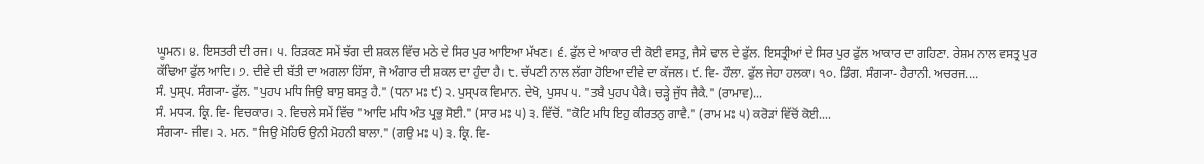ਘੂਮਨ। ੪. ਇਸਤਰੀ ਦੀ ਰਜ। ੫. ਰਿੜਕਣ ਸਮੇਂ ਝੱਗ ਦੀ ਸ਼ਕਲ ਵਿੱਚ ਮਠੇ ਦੇ ਸਿਰ ਪੁਰ ਆਇਆ ਮੱਖਣ। ੬. ਫੁੱਲ ਦੇ ਆਕਾਰ ਦੀ ਕੋਈ ਵਸਤੁ, ਜੈਸੇ ਢਾਲ ਦੇ ਫੁੱਲ. ਇਸਤ੍ਰੀਆਂ ਦੇ ਸਿਰ ਪੁਰ ਫੁੱਲ ਆਕਾਰ ਦਾ ਗਹਿਣਾ. ਰੇਸ਼ਮ ਨਾਲ ਵਸਤ੍ਰ ਪੁਰ ਕੱਢਿਆ ਫੁੱਲ ਆਦਿ। ੭. ਦੀਵੇ ਦੀ ਬੱਤੀ ਦਾ ਅਗਲਾ ਹਿੱਸਾ, ਜੋ ਅੰਗਾਰ ਦੀ ਸ਼ਕਲ ਦਾ ਹੁੰਦਾ ਹੈ। ੮. ਚੱਪਣੀ ਨਾਲ ਲੱਗਾ ਹੋਇਆ ਦੀਵੇ ਦਾ ਕੱਜਲ। ੯. ਵਿ- ਹੌਲਾ. ਫੁੱਲ ਜੇਹਾ ਹਲਕਾ। ੧੦. ਡਿੰਗ. ਸੰਗ੍ਯਾ- ਹੈਰਾਨੀ. ਅਚਰਜ....
ਸੰ. ਪੁਸ੍ਪ. ਸੰਗ੍ਯਾ- ਫੁੱਲ. "ਪੁਹਪ ਮਧਿ ਜਿਉ ਬਾਸੁ ਬਸਤੁ ਹੈ." (ਧਨਾ ਮਃ ੯) ੨. ਪੁਸ੍ਪਕ ਵਿਮਾਨ. ਦੇਖੋ, ਪੁਸਪ ੫. "ਤਬੈ ਪੁਹਪ ਪੈਕੈ। ਚੜ੍ਹੇ ਜੁੱਧ ਜੈਕੈ." (ਰਾਮਾਵ)...
ਸੰ. ਮਧ੍ਯ. ਕ੍ਰਿ. ਵਿ- ਵਿਚਕਾਰ। ੨. ਵਿਚਲੇ ਸਮੇਂ ਵਿੱਚ "ਆਦਿ ਮਧਿ ਅੰਤ ਪ੍ਰਭੁ ਸੋਈ." (ਸਾਰ ਮਃ ੫) ੩. ਵਿੱਚੋਂ. "ਕੋਟਿ ਮਧਿ ਇਹੁ ਕੀਰਤਨੁ ਗਾਵੈ." (ਰਾਮ ਮਃ ੫) ਕਰੋੜਾਂ ਵਿੱਚੋਂ ਕੋਈ....
ਸੰਗ੍ਯਾ- ਜੀਵ। ੨. ਮਨ. "ਜਿਉ ਮੋਹਿਓ ਉਨੀ ਮੋਹਨੀ ਬਾਲਾ." (ਗਉ ਮਃ ੫) ੩. ਕ੍ਰਿ. ਵਿ-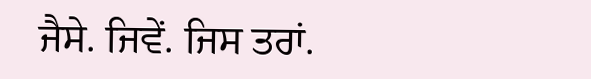ਜੈਸੇ. ਜਿਵੇਂ. ਜਿਸ ਤਰਾਂ.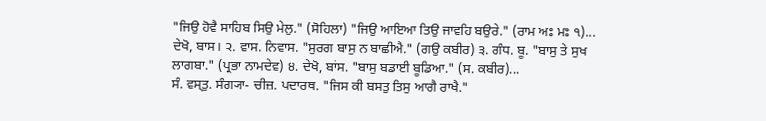"ਜਿਉ ਹੋਵੈ ਸਾਹਿਬ ਸਿਉ ਮੇਲੁ." (ਸੋਹਿਲਾ) "ਜਿਉ ਆਇਆ ਤਿਉ ਜਾਵਹਿ ਬਉਰੇ." (ਰਾਮ ਅਃ ਮਃ ੧)...
ਦੇਖੋ, ਬਾਸ। ੨. ਵਾਸ. ਨਿਵਾਸ. "ਸੁਰਗ ਬਾਸੁ ਨ ਬਾਛੀਐ." (ਗਉ ਕਬੀਰ) ੩. ਗੰਧ. ਬੂ. "ਬਾਸੁ ਤੇ ਸੁਖ ਲਾਗਬਾ." (ਪ੍ਰਭਾ ਨਾਮਦੇਵ) ੪. ਦੇਖੋ, ਬਾਂਸ. "ਬਾਸੁ ਬਡਾਈ ਬੂਡਿਆ." (ਸ. ਕਬੀਰ)...
ਸੰ. ਵਸ੍ਤੁ. ਸੰਗ੍ਯਾ- ਚੀਜ਼. ਪਦਾਰਥ. "ਜਿਸ ਕੀ ਬਸਤੁ ਤਿਸੁ ਆਗੈ ਰਾਖੈ."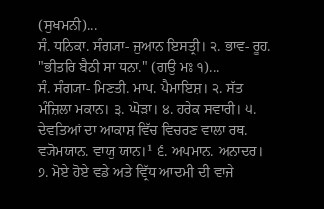(ਸੁਖਮਨੀ)...
ਸੰ. ਧਨਿਕਾ. ਸੰਗ੍ਯਾ- ਜੁਆਨ ਇਸਤ੍ਰੀ। ੨. ਭਾਵ- ਰੂਹ. "ਭੀਤਰਿ ਬੈਠੀ ਸਾ ਧਨਾ." (ਗਉ ਮਃ ੧)...
ਸੰ. ਸੰਗ੍ਯਾ- ਮਿਣਤੀ. ਮਾਪ. ਪੈਮਾਇਸ਼। ੨. ਸੱਤ ਮੰਜ਼ਿਲਾ ਮਕਾਨ। ੩. ਘੋੜਾ। ੪. ਹਰੇਕ ਸਵਾਰੀ। ੫. ਦੇਵਤਿਆਂ ਦਾ ਆਕਾਸ਼ ਵਿੱਚ ਵਿਚਰਣ ਵਾਲਾ ਰਥ. ਵ੍ਯੋਮਯਾਨ. ਵਾਯੁ ਯਾਨ।¹ ੬. ਅਪਮਾਨ. ਅਨਾਦਰ। ੭. ਮੋਏ ਹੋਏ ਵਡੇ ਅਤੇ ਵ੍ਰਿੱਧ ਆਦਮੀ ਦੀ ਵਾਜੇ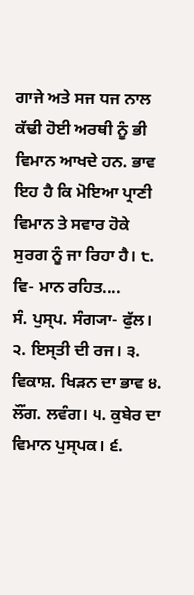ਗਾਜੇ ਅਤੇ ਸਜ ਧਜ ਨਾਲ ਕੱਢੀ ਹੋਈ ਅਰਥੀ ਨੂੰ ਭੀ ਵਿਮਾਨ ਆਖਦੇ ਹਨ. ਭਾਵ ਇਹ ਹੈ ਕਿ ਮੋਇਆ ਪ੍ਰਾਣੀ ਵਿਮਾਨ ਤੇ ਸਵਾਰ ਹੋਕੇ ਸੁਰਗ ਨੂੰ ਜਾ ਰਿਹਾ ਹੈ। ੮. ਵਿ- ਮਾਨ ਰਹਿਤ....
ਸੰ. ਪੁਸ੍ਪ. ਸੰਗ੍ਯਾ- ਫੁੱਲ। ੨. ਇਸ੍ਤੀ ਦੀ ਰਜ। ੩. ਵਿਕਾਸ਼. ਖਿੜਨ ਦਾ ਭਾਵ ੪. ਲੌਂਗ. ਲਵੰਗ। ੫. ਕੁਬੇਰ ਦਾ ਵਿਮਾਨ ਪੁਸ੍ਪਕ। ੬.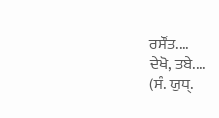ਰਸੌਂਤ....
ਦੇਖੋ, ਤਬੇ....
(ਸੰ. ਯੁਧ੍.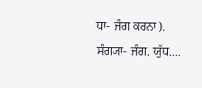ਧਾ- ਜੰਗ ਕਰਨਾ). ਸੰਗ੍ਯਾ- ਜੰਗ. ਯੁੱਧ....